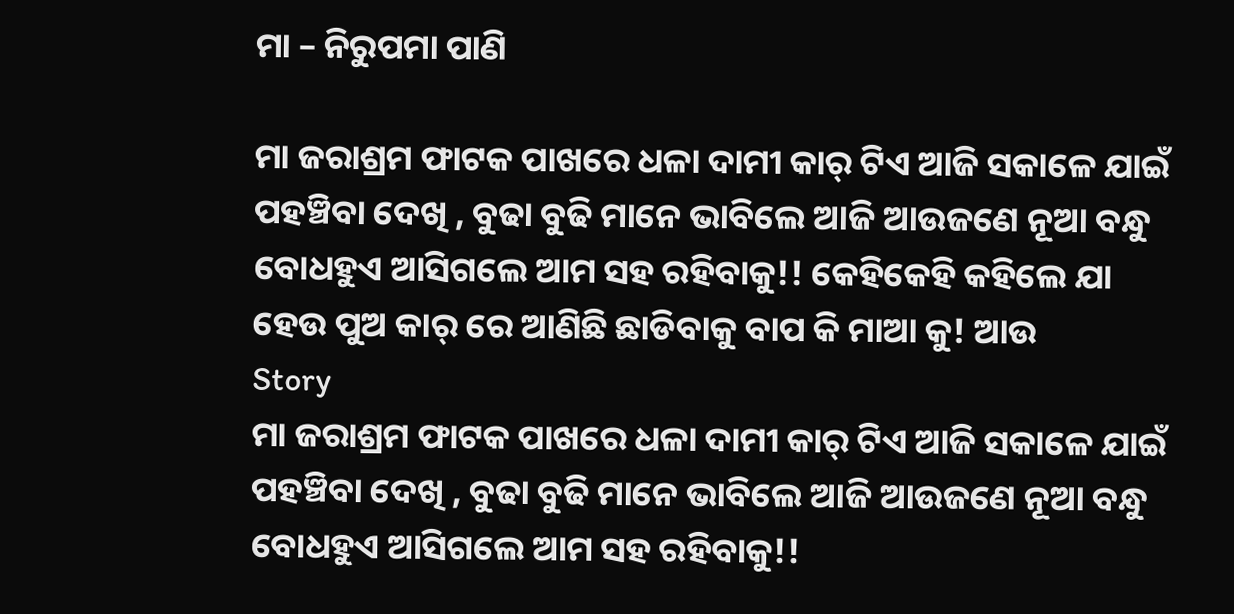ମା – ନିରୁପମା ପାଣି

ମା ଜରାଶ୍ରମ ଫାଟକ ପାଖରେ ଧଳା ଦାମୀ କାର୍ ଟିଏ ଆଜି ସକାଳେ ଯାଇଁ ପହଞ୍ଚିବା ଦେଖି , ବୁଢା ବୁଢି ମାନେ ଭାବିଲେ ଆଜି ଆଉଜଣେ ନୂଆ ବନ୍ଧୁ ବୋଧହୁଏ ଆସିଗଲେ ଆମ ସହ ରହିବାକୁ!! କେହିକେହି କହିଲେ ଯା ହେଉ ପୁଅ କାର୍ ରେ ଆଣିଛି ଛାଡିବାକୁ ବାପ କି ମାଆ କୁ! ଆଉ
Story
ମା ଜରାଶ୍ରମ ଫାଟକ ପାଖରେ ଧଳା ଦାମୀ କାର୍ ଟିଏ ଆଜି ସକାଳେ ଯାଇଁ ପହଞ୍ଚିବା ଦେଖି , ବୁଢା ବୁଢି ମାନେ ଭାବିଲେ ଆଜି ଆଉଜଣେ ନୂଆ ବନ୍ଧୁ ବୋଧହୁଏ ଆସିଗଲେ ଆମ ସହ ରହିବାକୁ!!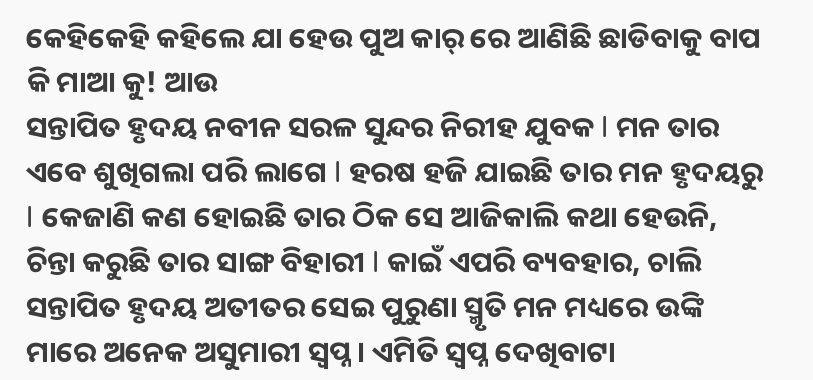କେହିକେହି କହିଲେ ଯା ହେଉ ପୁଅ କାର୍ ରେ ଆଣିଛି ଛାଡିବାକୁ ବାପ କି ମାଆ କୁ! ଆଉ
ସନ୍ତାପିତ ହୃଦୟ ନବୀନ ସରଳ ସୁନ୍ଦର ନିରୀହ ଯୁବକ l ମନ ତାର ଏବେ ଶୁଖିଗଲା ପରି ଲାଗେ l ହରଷ ହଜି ଯାଇଛି ତାର ମନ ହୃଦୟରୁ l କେଜାଣି କଣ ହୋଇଛି ତାର ଠିକ ସେ ଆଜିକାଲି କଥା ହେଉନି, ଚିନ୍ତା କରୁଛି ତାର ସାଙ୍ଗ ବିହାରୀ l କାଇଁ ଏପରି ବ୍ୟବହାର, ଚାଲି
ସନ୍ତାପିତ ହୃଦୟ ଅତୀତର ସେଇ ପୁରୁଣା ସ୍ମୃତି ମନ ମଧ୍ୟରେ ଉଙ୍କି ମାରେ ଅନେକ ଅସୁମାରୀ ସ୍ବପ୍ନ। ଏମିତି ସ୍ବପ୍ନ ଦେଖିବାଟା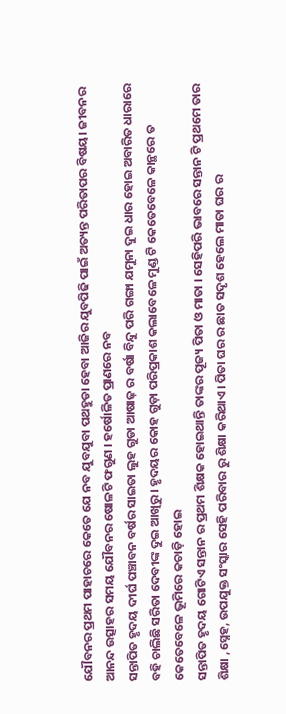ଯୌବନର ପ୍ରଥମ ପାହାଚରେ କେତେ ଯେ ନବ ଯୁବଯୁବା ପଥହୁଡା ହେବା ଆଜିର ଯୁବପିଢି ପାଇଁ ଅତ୍ୟନ୍ତ ପରିତାପର ବିଷୟ। ଜୀବନର ଆନନ୍ଦ ଉତ୍ସାହର ସମୟ ଯୌବନର ଷୋଳଟି ଫଗୁଣ । ହର୍ଷୋଳିତ ପ୍ରାଣରେ ନବ
ସନ୍ତାପିତ ହୃଦୟ ଦୀର୍ଘ ପଞ୍ଚାବନ ବର୍ଷର ସାଇତା ଲୁହ ଗୁଡା ଆଷାଢ଼ ର ବର୍ଷା ବିନ୍ଦୁ ପରି ଗଙ୍ଗା ଯମୁନା ଦୁଇ ଧାର ହୋଇ ଅବାରିତ ଧାରାରେ ବହି ଚାଲିଛି ସରିତା ଦେବୀଙ୍କ ଦୁଇ ଆଖିରୁ । ହୃଦୟର କୋହ ଗୁଡ଼ା ପରିପ୍ରକାଶ କଲାବେଳେ ମୁଣ୍ଡ ଟି କେତେବେଳେ କାନ୍ଥରେ ତ କେତେବେଳେ ଭୂମିରେ କଚାଡ଼ି ହୋଇ
ସନ୍ତାପିତ ହୃଦୟ ଗୋଟିଏ ସନ୍ତାନ ର ପ୍ରଥମ ଶିକ୍ଷକ ହୋଇଥାନ୍ତି ତାଙ୍କର ପୂଜ୍ୟ ପିତା ଓ ମାତା । ସେହିପରି ଭାବରେ ସନ୍ତାନ ଟି ପ୍ରଥମେ ତାର ଶିକ୍ଷା ,ସ୍ନେହ, ଉପଯୁକ୍ତ ସଂସ୍କାର ସେହି ପରିବାର ରୁ ଶିକ୍ଷା କରିଥାଏ। ପିତା ଘର ର ଛାତ ସଦୃଶ ହେଲେ ମାତା ଘର ର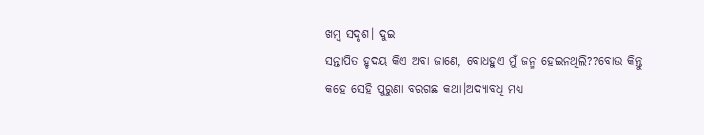ଖମ୍ବ ସଦୃଶ। ଦୁଇ
ସନ୍ତାପିତ ହୃଦୟ କିଏ ଅବା ଜାଣେ, ବୋଧହୁଏ ମୁଁ ଜନ୍ମ ହେଇନଥିଲି??ବୋଉ କିନ୍ତୁ କହେ ସେହି ପୁରୁଣା ବରଗଛ କଥା।ଅଦ୍ୟାବଧି ମଧ୍ୟ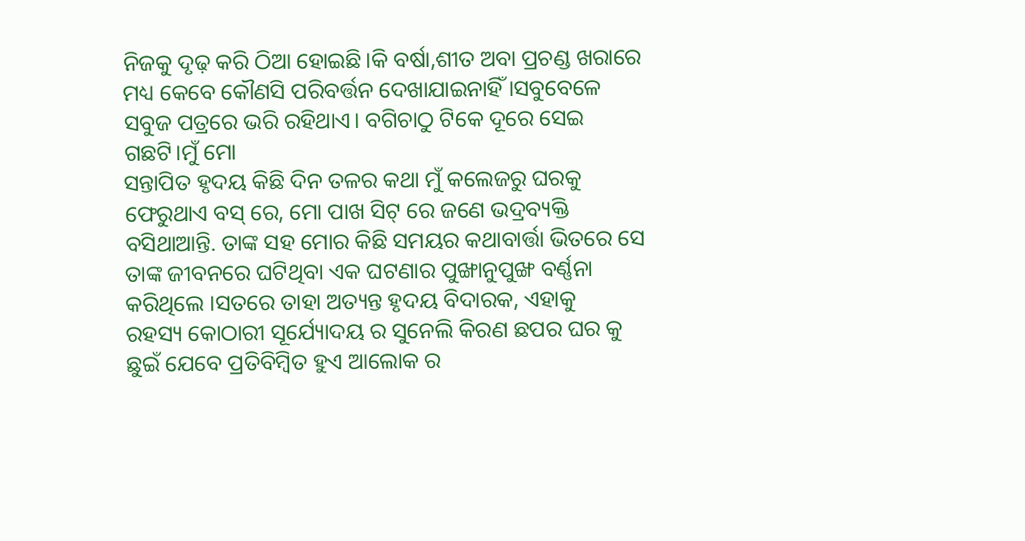ନିଜକୁ ଦୃଢ଼ କରି ଠିଆ ହୋଇଛି।କି ବର୍ଷା,ଶୀତ ଅବା ପ୍ରଚଣ୍ଡ ଖରାରେ ମଧ୍ୟ କେବେ କୌଣସି ପରିବର୍ତ୍ତନ ଦେଖାଯାଇନାହିଁ ।ସବୁବେଳେ ସବୁଜ ପତ୍ରରେ ଭରି ରହିଥାଏ। ବଗିଚାଠୁ ଟିକେ ଦୂରେ ସେଇ ଗଛଟି।ମୁଁ ମୋ
ସନ୍ତାପିତ ହୃଦୟ କିଛି ଦିନ ତଳର କଥା ମୁଁ କଲେଜରୁ ଘରକୁ ଫେରୁଥାଏ ବସ୍ ରେ, ମୋ ପାଖ ସିଟ୍ ରେ ଜଣେ ଭଦ୍ରବ୍ୟକ୍ତି ବସିଥାଆନ୍ତି. ତାଙ୍କ ସହ ମୋର କିଛି ସମୟର କଥାବାର୍ତ୍ତା ଭିତରେ ସେ ତାଙ୍କ ଜୀବନରେ ଘଟିଥିବା ଏକ ଘଟଣାର ପୁଙ୍ଖାନୁପୁଙ୍ଖ ବର୍ଣ୍ଣନା କରିଥିଲେ ।ସତରେ ତାହା ଅତ୍ୟନ୍ତ ହୃଦୟ ବିଦାରକ, ଏହାକୁ
ରହସ୍ୟ କୋଠାରୀ ସୂର୍ଯ୍ୟୋଦୟ ର ସୁନେଲି କିରଣ ଛପର ଘର କୁ ଛୁଇଁ ଯେବେ ପ୍ରତିବିମ୍ବିତ ହୁଏ ଆଲୋକ ର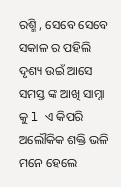ରଶ୍ମି , ସେବେ ସେବେ ସକାଳ ର ପହିଲି ଦୃଶ୍ୟ ଉଇଁ ଆସେ ସମସ୍ତ ଙ୍କ ଆଖି ସାମ୍ନା କୁ l ଏ କିପରି ଅଲୌକିକ ଶକ୍ତି ଭଳି ମନେ ହେଲେ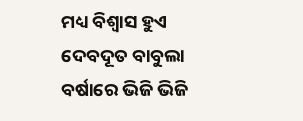ମଧ୍ୟ ବିଶ୍ଵାସ ହୁଏ
ଦେବଦୂତ ବାବୁଲା ବର୍ଷାରେ ଭିଜି ଭିଜି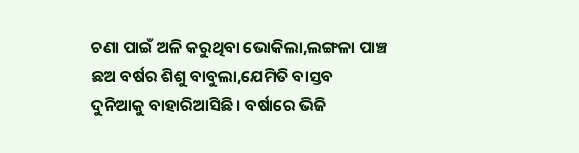ଚଣା ପାଇଁ ଅଳି କରୁଥିବା ଭୋକିଲା,ଲଙ୍ଗଳା ପାଞ୍ଚ ଛଅ ବର୍ଷର ଶିଶୁ ବାବୁଲା,ଯେମିତି ବାସ୍ତବ ଦୁନିଆକୁ ବାହାରିଆସିଛି। ବର୍ଷାରେ ଭିଜି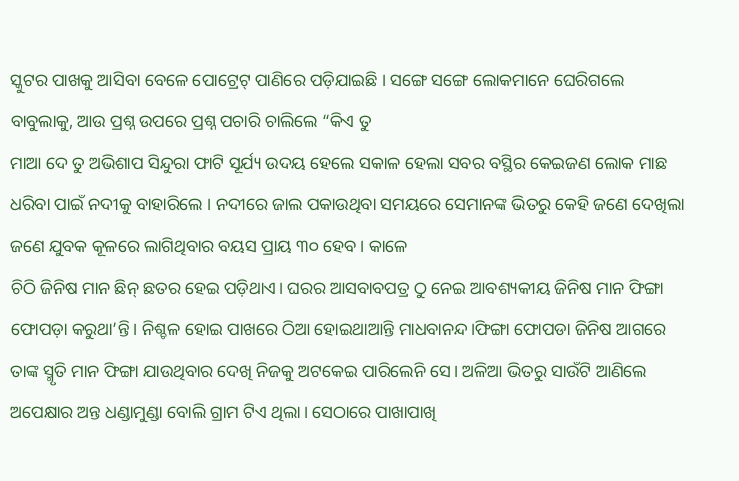ସ୍କୁଟର ପାଖକୁ ଆସିବା ବେଳେ ପୋଟ୍ରେଟ୍ ପାଣିରେ ପଡ଼ିଯାଇଛି । ସଙ୍ଗେ ସଙ୍ଗେ ଲୋକମାନେ ଘେରିଗଲେ ବାବୁଲାକୁ, ଆଉ ପ୍ରଶ୍ନ ଉପରେ ପ୍ରଶ୍ନ ପଚାରି ଚାଲିଲେ “କିଏ ତୁ
ମାଆ ଦେ ତୁ ଅଭିଶାପ ସିନ୍ଦୁରା ଫାଟି ସୂର୍ଯ୍ୟ ଉଦୟ ହେଲେ ସକାଳ ହେଲା ସବର ବସ୍ଥିର କେଇଜଣ ଲୋକ ମାଛ ଧରିବା ପାଇଁ ନଦୀକୁ ବାହାରିଲେ । ନଦୀରେ ଜାଲ ପକାଉଥିବା ସମୟରେ ସେମାନଙ୍କ ଭିତରୁ କେହି ଜଣେ ଦେଖିଲା ଜଣେ ଯୁବକ କୂଳରେ ଲାଗିଥିବାର ବୟସ ପ୍ରାୟ ୩୦ ହେବ । କାଳେ
ଚିଠି ଜିନିଷ ମାନ ଛିନ୍ ଛତର ହେଇ ପଡ଼ିଥାଏ। ଘରର ଆସବାବପତ୍ର ଠୁ ନେଇ ଆବଶ୍ୟକୀୟ ଜିନିଷ ମାନ ଫିଙ୍ଗା ଫୋପଡ଼ା କରୁଥା’ନ୍ତି। ନିଶ୍ଚଳ ହୋଇ ପାଖରେ ଠିଆ ହୋଇଥାଆନ୍ତି ମାଧବାନନ୍ଦ।ଫିଙ୍ଗା ଫୋପଡା ଜିନିଷ ଆଗରେ ତାଙ୍କ ସ୍ମୃତି ମାନ ଫିଙ୍ଗା ଯାଉଥିବାର ଦେଖି ନିଜକୁ ଅଟକେଇ ପାରିଲେନି ସେ। ଅଳିଆ ଭିତରୁ ସାଉଁଟି ଆଣିଲେ
ଅପେକ୍ଷାର ଅନ୍ତ ଧଣ୍ଡାମୁଣ୍ଡା ବୋଲି ଗ୍ରାମ ଟିଏ ଥିଲା। ସେଠାରେ ପାଖାପାଖି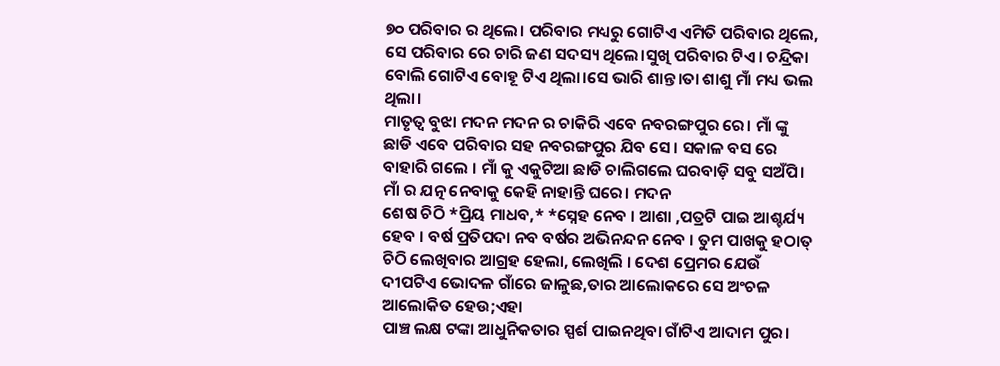୭୦ ପରିବାର ର ଥିଲେ। ପରିବାର ମଧ୍ୟରୁ ଗୋଟିଏ ଏମିତି ପରିବାର ଥିଲେ, ସେ ପରିବାର ରେ ଚାରି ଜଣ ସଦସ୍ୟ ଥିଲେ।ସୁଖି ପରିବାର ଟିଏ। ଚନ୍ଦ୍ରିକା ବୋଲି ଗୋଟିଏ ବୋହୂ ଟିଏ ଥିଲା।ସେ ଭାରି ଶାନ୍ତ।ତା ଶାଶୁ ମାଁ ମଧ୍ୟ ଭଲ ଥିଲା।
ମାତୃତ୍ଵ ବୁଝା ମଦନ ମଦନ ର ଚାକିରି ଏବେ ନବରଙ୍ଗପୁର ରେ। ମାଁ ଙ୍କୁ ଛାଡି ଏବେ ପରିବାର ସହ ନବରଙ୍ଗପୁର ଯିବ ସେ। ସକାଳ ବସ ରେ ବାହାରି ଗଲେ । ମାଁ କୁ ଏକୁଟିଆ ଛାଡି ଚାଲିଗଲେ ଘରବାଡ଼ି ସବୁ ସଅଁପି। ମାଁ ର ଯତ୍ନ ନେବାକୁ କେହି ନାହାନ୍ତି ଘରେ। ମଦନ
ଶେଷ ଚିଠି *ପ୍ରିୟ ମାଧବ,* *ସ୍ନେହ ନେବ । ଆଶା ,ପତ୍ରଟି ପାଇ ଆଶ୍ଚର୍ଯ୍ୟ ହେବ । ବର୍ଷ ପ୍ରତିପଦା ନବ ବର୍ଷର ଅଭିନନ୍ଦନ ନେବ । ତୁମ ପାଖକୁ ହଠାତ୍ ଚିଠି ଲେଖିବାର ଆଗ୍ରହ ହେଲା, ଲେଖିଲି । ଦେଶ ପ୍ରେମର ଯେଉଁ ଦୀପଟିଏ ଭୋଦଳ ଗାଁରେ ଜାଳୁଛ,ତାର ଆଲୋକରେ ସେ ଅଂଚଳ ଆଲୋକିତ ହେଉ;ଏହା
ପାଞ୍ଚ ଲକ୍ଷ ଟଙ୍କା ଆଧୁନିକତାର ସ୍ପର୍ଶ ପାଇନଥିବା ଗାଁଟିଏ ଆଦାମ ପୁର।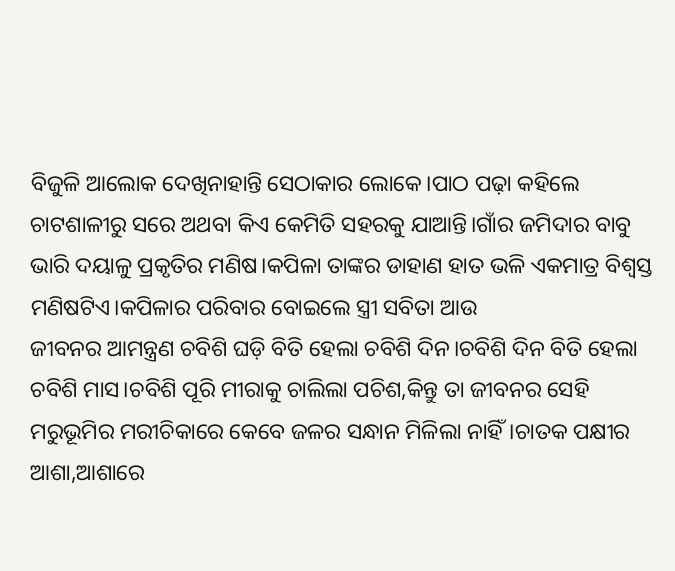ବିଜୁଳି ଆଲୋକ ଦେଖିନାହାନ୍ତି ସେଠାକାର ଲୋକେ।ପାଠ ପଢ଼ା କହିଲେ ଚାଟଶାଳୀରୁ ସରେ ଅଥବା କିଏ କେମିତି ସହରକୁ ଯାଆନ୍ତି।ଗାଁର ଜମିଦାର ବାବୁ ଭାରି ଦୟାଳୁ ପ୍ରକୃତିର ମଣିଷ।କପିଳା ତାଙ୍କର ଡାହାଣ ହାତ ଭଳି ଏକମାତ୍ର ବିଶ୍ୱସ୍ତ ମଣିଷଟିଏ।କପିଳାର ପରିବାର ବୋଇଲେ ସ୍ତ୍ରୀ ସବିତା ଆଉ
ଜୀବନର ଆମନ୍ତ୍ରଣ ଚବିଶି ଘଡ଼ି ବିତି ହେଲା ଚବିଶି ଦିନ।ଚବିଶି ଦିନ ବିତି ହେଲା ଚବିଶି ମାସ।ଚବିଶି ପୂରି ମୀରାକୁ ଚାଲିଲା ପଚିଶ,କିନ୍ତୁ ତା ଜୀବନର ସେହି ମରୁଭୂମିର ମରୀଚିକାରେ କେବେ ଜଳର ସନ୍ଧାନ ମିଳିଲା ନାହିଁ।ଚାତକ ପକ୍ଷୀର ଆଶା,ଆଶାରେ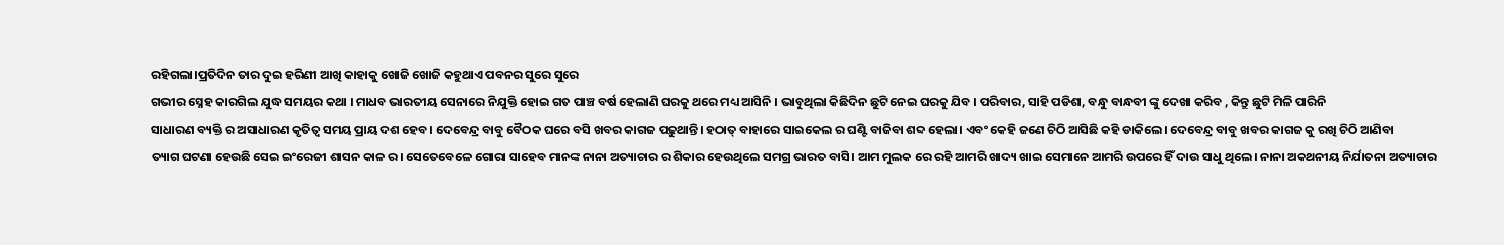ରହିଗଲା।ପ୍ରତିଦିନ ତାର ଦୁଇ ହରିଣୀ ଆଖି କାହାକୁ ଖୋଜି ଖୋଜି କହୁଥାଏ ପବନର ସୁରେ ସୁରେ
ଗଭୀର ସ୍ନେହ କାରଗିଲ ଯୁଦ୍ଧ ସମୟର କଥା । ମାଧବ ଭାରତୀୟ ସେନାରେ ନିଯୁକ୍ତି ହୋଇ ଗତ ପାଞ୍ଚ ବର୍ଷ ହେଲାଣି ଘରକୁ ଥରେ ମଧ୍ୟ ଆସିନି । ଭାବୁଥିଲା କିଛିଦିନ ଛୁଟି ନେଇ ଘରକୁ ଯିବ । ପରିବାର, ସାହି ପଡିଶା, ବନ୍ଧୁ ବାନ୍ଧବୀ ଙ୍କୁ ଦେଖା କରିବ , କିନ୍ତୁ ଛୁଟି ମିଳି ପାରିନି
ସାଧାରଣ ବ୍ୟକ୍ତି ର ଅସାଧାରଣ କୃତିତ୍ୱ ସମୟ ପ୍ରାୟ ଦଶ ହେବ। ଦେବେନ୍ଦ୍ର ବାବୁ ବୈଠକ ଘରେ ବସି ଖବର କାଗଜ ପଢ଼ୁଥାନ୍ତି। ହଠାତ୍ ବାହାରେ ସାଇକେଲ ର ଘଣ୍ଟି ବାଜିବା ଶବ୍ଦ ହେଲା। ଏବଂ କେହି ଜଣେ ଚିଠି ଆସିଛି କହି ଡାକିଲେ। ଦେବେନ୍ଦ୍ର ବାବୁ ଖବର କାଗଜ କୁ ରଖି ଚିଠି ଆଣିବା
ତ୍ୟାଗ ଘଟଣା ହେଉଛି ସେଇ ଇଂରେଜୀ ଶାସନ କାଳ ର। ସେତେବେଳେ ଗୋରା ସାହେବ ମାନଙ୍କ ନାନା ଅତ୍ୟାଚାର ର ଶିକାର ହେଉଥିଲେ ସମଗ୍ର ଭାରତ ବାସି। ଆମ ମୁଲକ ରେ ରହି ଆମରି ଖାଦ୍ୟ ଖାଇ ସେମାନେ ଆମରି ଉପରେ ହିଁ ଦାଉ ସାଧୁ ଥିଲେ। ନାନା ଅକଥନୀୟ ନିର୍ଯାତନା ଅତ୍ୟାଚାର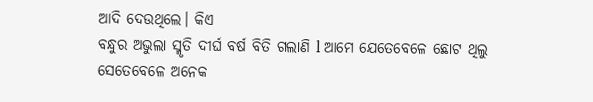ଆଦି ଦେଉଥିଲେ। କିଏ
ବନ୍ଧୁର ଅଭୁଲା ସ୍ମୃତି ଦୀର୍ଘ ବର୍ଷ ବିତି ଗଲାଣି l ଆମେ ଯେତେବେଳେ ଛୋଟ ଥିଲୁ ସେତେବେଳେ ଅନେକ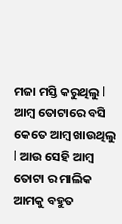ମଜା ମସ୍ତି କରୁଥିଲୁ l ଆମ୍ବ ତୋଟାରେ ବସି କେତେ ଆମ୍ବ ଖାଉଥିଲୁ l ଆଉ ସେହି ଆମ୍ବ ତୋଟା ର ମାଲିକ ଆମକୁ ବହୁତ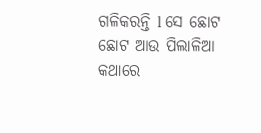ଗଳିକରନ୍ତି l ସେ ଛୋଟ ଛୋଟ ଆଉ ପିଲାଳିଆ କଥାରେ